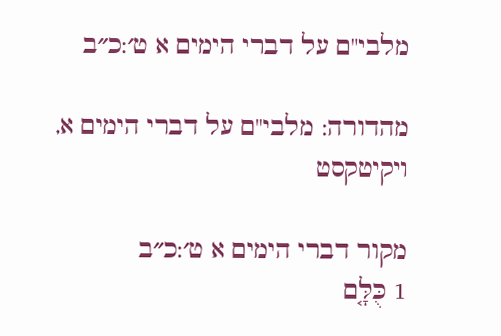מלבי"ם על דברי הימים א ט׳:כ״ב

מהדורה: מלבי"ם על דברי הימים א, ויקיטקסט

מקור דברי הימים א ט׳:כ״ב
1 כֻּלָּ֤ם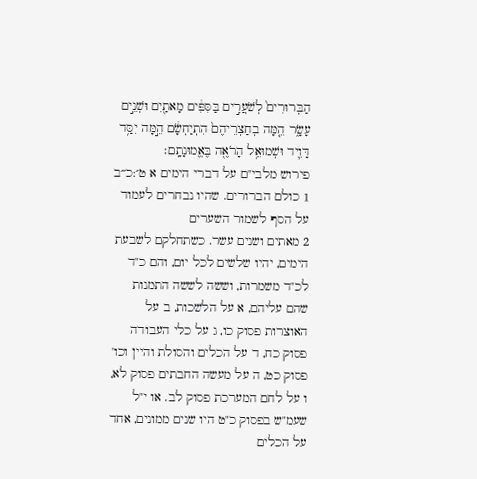הַבְּרוּרִים֙ לְשֹׁעֲרִ֣ים בַּסִּפִּ֔ים מָאתַ֖יִם וּשְׁנֵ֣ים עָשָׂ֑ר הֵ֤מָּה בְחַצְרֵיהֶם֙ הִתְיַחְשָׂ֔ם הֵ֣מָּה יִסַּ֥ד דָּוִ֛יד וּשְׁמוּאֵ֥ל הָרֹאֶ֖ה בֶּאֱמוּנָתָֽם׃
פירוש מלבי"ם על דברי הימים א ט׳:כ״ב
1 כולם הברורים. שהיו נבחרים לעמוד על הסף לשמור השערים
2 מאתים ושנים עשר. כשתחלקם לשבעת הימים, יהיו שלשים לכל יום, והם כ"ד לכ"ד משמרות, וששה לששה התמנות שהם עליהם, א על הלשכות, ב על האוצרות פסוק כו, ג על כלי העבודה פסוק כח, ד על הכלים והסולת והיין וכו' פסוק כט, ה על מעשה החבתים פסוק לא, ו על לחם המערכת פסוק לב. או י"ל שעמ"ש בפסוק כ"ט היו שנים ממונים, אחד על הכלים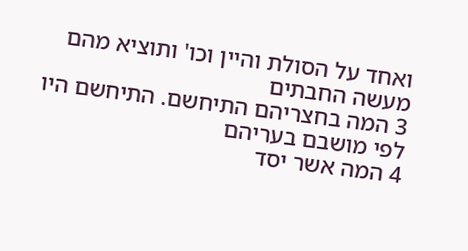ואחד על הסולת והיין וכו' ותוציא מהם מעשה החבתים
3 המה בחצריהם התיחשם. התיחשם היו לפי מושבם בעריהם
4 המה אשר יסד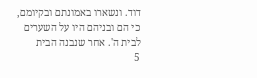דוד. ונשארו באמונתם ובקיומם, כי הם ובניהם היו על השערים לבית ה'. אחר שנבנה הבית
5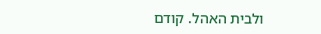ולבית האהל. קודם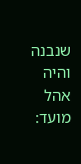שנבנה והיה אהל מועד: